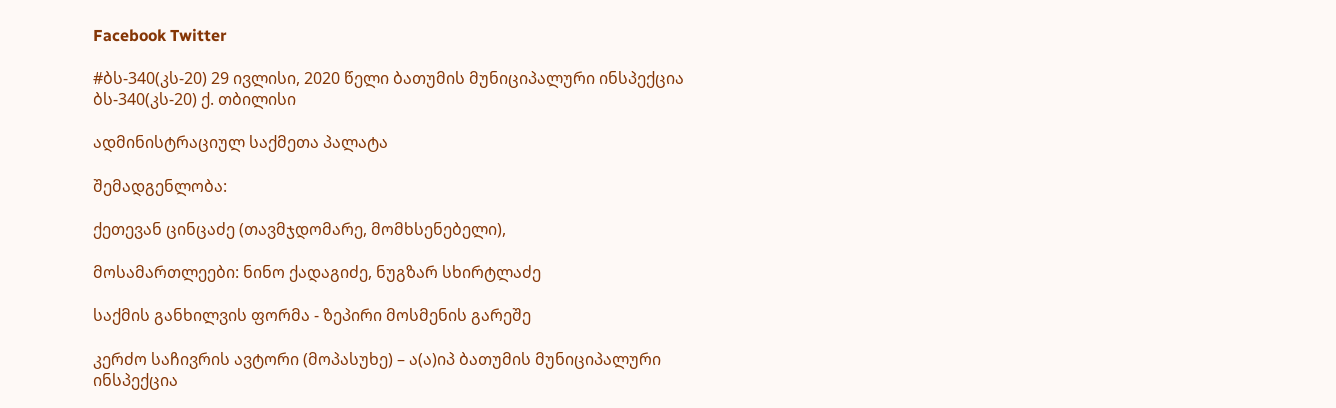Facebook Twitter

#ბს-340(კს-20) 29 ივლისი, 2020 წელი ბათუმის მუნიციპალური ინსპექცია ბს-340(კს-20) ქ. თბილისი

ადმინისტრაციულ საქმეთა პალატა

შემადგენლობა:

ქეთევან ცინცაძე (თავმჯდომარე, მომხსენებელი),

მოსამართლეები: ნინო ქადაგიძე, ნუგზარ სხირტლაძე

საქმის განხილვის ფორმა - ზეპირი მოსმენის გარეშე

კერძო საჩივრის ავტორი (მოპასუხე) – ა(ა)იპ ბათუმის მუნიციპალური ინსპექცია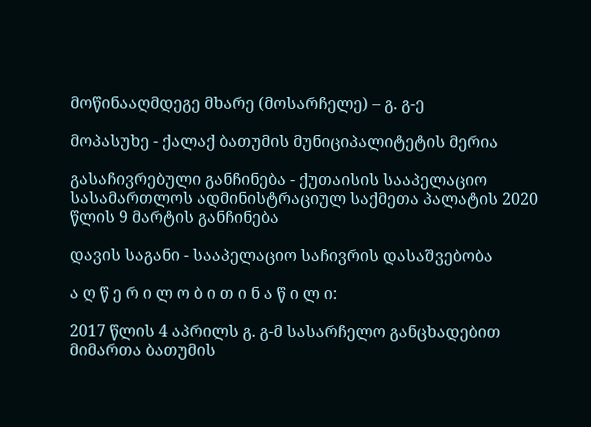მოწინააღმდეგე მხარე (მოსარჩელე) – გ. გ-ე

მოპასუხე - ქალაქ ბათუმის მუნიციპალიტეტის მერია

გასაჩივრებული განჩინება - ქუთაისის სააპელაციო სასამართლოს ადმინისტრაციულ საქმეთა პალატის 2020 წლის 9 მარტის განჩინება

დავის საგანი - სააპელაციო საჩივრის დასაშვებობა

ა ღ წ ე რ ი ლ ო ბ ი თ ი ნ ა წ ი ლ ი:

2017 წლის 4 აპრილს გ. გ-მ სასარჩელო განცხადებით მიმართა ბათუმის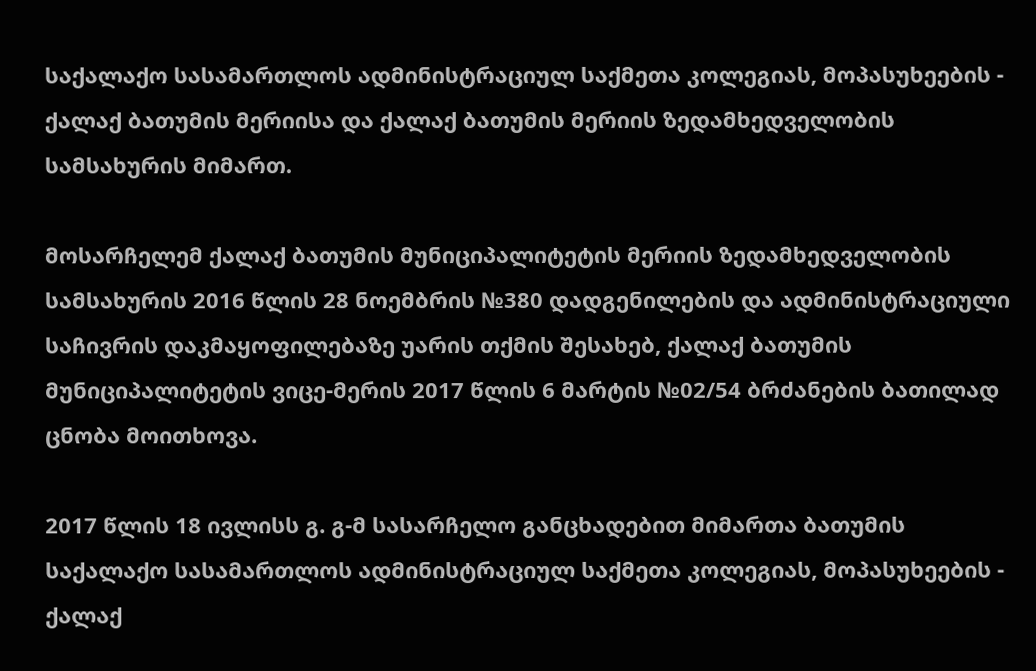საქალაქო სასამართლოს ადმინისტრაციულ საქმეთა კოლეგიას, მოპასუხეების - ქალაქ ბათუმის მერიისა და ქალაქ ბათუმის მერიის ზედამხედველობის სამსახურის მიმართ.

მოსარჩელემ ქალაქ ბათუმის მუნიციპალიტეტის მერიის ზედამხედველობის სამსახურის 2016 წლის 28 ნოემბრის №380 დადგენილების და ადმინისტრაციული საჩივრის დაკმაყოფილებაზე უარის თქმის შესახებ, ქალაქ ბათუმის მუნიციპალიტეტის ვიცე-მერის 2017 წლის 6 მარტის №02/54 ბრძანების ბათილად ცნობა მოითხოვა.

2017 წლის 18 ივლისს გ. გ-მ სასარჩელო განცხადებით მიმართა ბათუმის საქალაქო სასამართლოს ადმინისტრაციულ საქმეთა კოლეგიას, მოპასუხეების - ქალაქ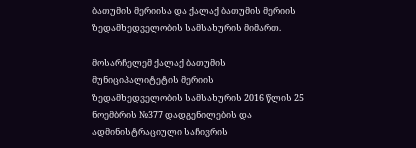ბათუმის მერიისა და ქალაქ ბათუმის მერიის ზედამხედველობის სამსახურის მიმართ.

მოსარჩელემ ქალაქ ბათუმის მუნიციპალიტეტის მერიის ზედამხედველობის სამსახურის 2016 წლის 25 ნოემბრის №377 დადგენილების და ადმინისტრაციული საჩივრის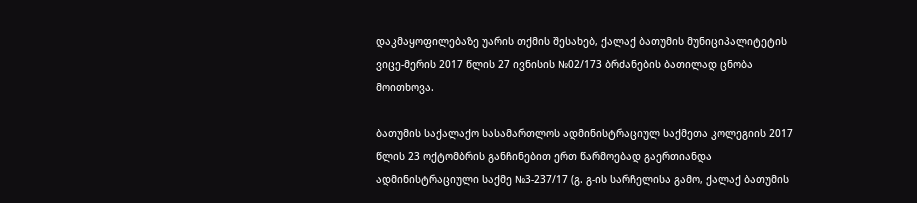დაკმაყოფილებაზე უარის თქმის შესახებ, ქალაქ ბათუმის მუნიციპალიტეტის ვიცე-მერის 2017 წლის 27 ივნისის №02/173 ბრძანების ბათილად ცნობა მოითხოვა.

ბათუმის საქალაქო სასამართლოს ადმინისტრაციულ საქმეთა კოლეგიის 2017 წლის 23 ოქტომბრის განჩინებით ერთ წარმოებად გაერთიანდა ადმინისტრაციული საქმე №3-237/17 (გ. გ-ის სარჩელისა გამო, ქალაქ ბათუმის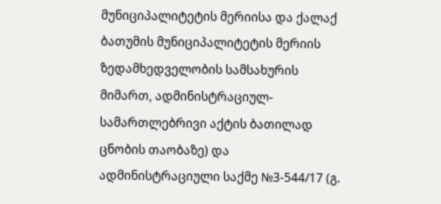მუნიციპალიტეტის მერიისა და ქალაქ ბათუმის მუნიციპალიტეტის მერიის ზედამხედველობის სამსახურის მიმართ, ადმინისტრაციულ-სამართლებრივი აქტის ბათილად ცნობის თაობაზე) და ადმინისტრაციული საქმე №3-544/17 (გ.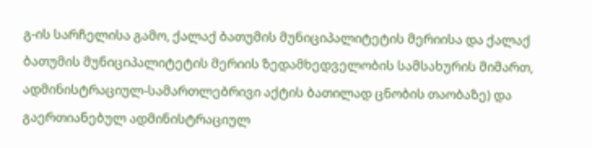გ-ის სარჩელისა გამო, ქალაქ ბათუმის მუნიციპალიტეტის მერიისა და ქალაქ ბათუმის მუნიციპალიტეტის მერიის ზედამხედველობის სამსახურის მიმართ, ადმინისტრაციულ-სამართლებრივი აქტის ბათილად ცნობის თაობაზე) და გაერთიანებულ ადმინისტრაციულ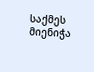საქმეს მიენიჭა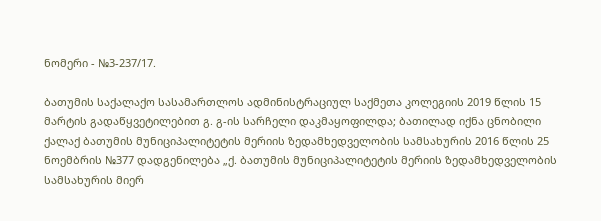ნომერი - №3-237/17.

ბათუმის საქალაქო სასამართლოს ადმინისტრაციულ საქმეთა კოლეგიის 2019 წლის 15 მარტის გადაწყვეტილებით გ. გ-ის სარჩელი დაკმაყოფილდა; ბათილად იქნა ცნობილი ქალაქ ბათუმის მუნიციპალიტეტის მერიის ზედამხედველობის სამსახურის 2016 წლის 25 ნოემბრის №377 დადგენილება „ქ. ბათუმის მუნიციპალიტეტის მერიის ზედამხედველობის სამსახურის მიერ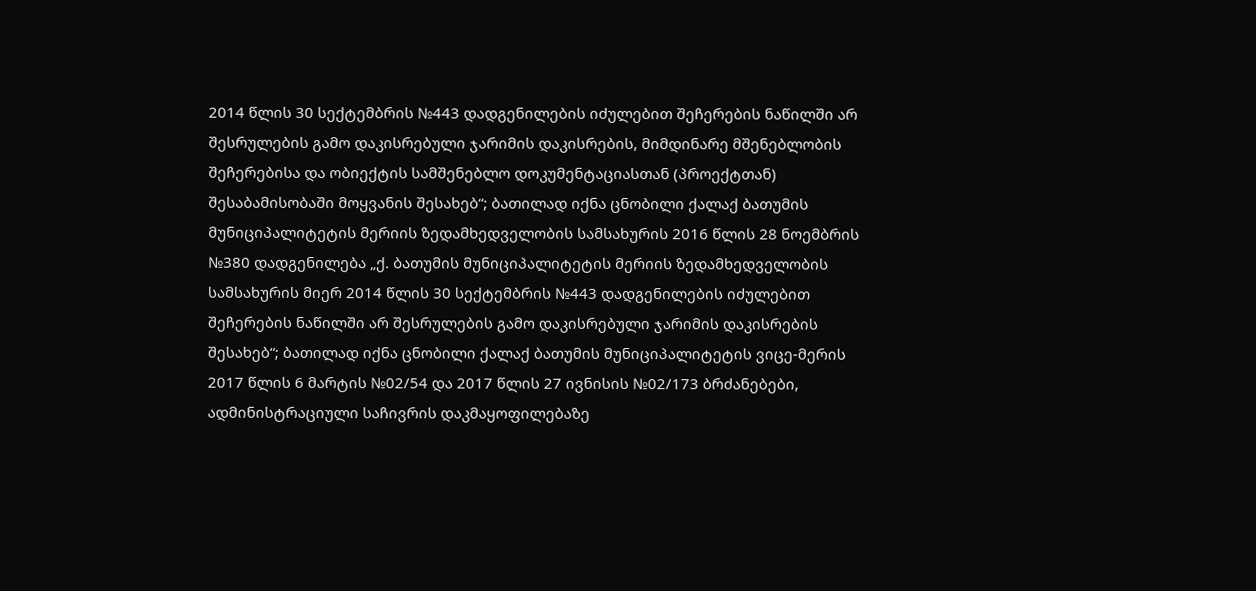2014 წლის 30 სექტემბრის №443 დადგენილების იძულებით შეჩერების ნაწილში არ შესრულების გამო დაკისრებული ჯარიმის დაკისრების, მიმდინარე მშენებლობის შეჩერებისა და ობიექტის სამშენებლო დოკუმენტაციასთან (პროექტთან) შესაბამისობაში მოყვანის შესახებ“; ბათილად იქნა ცნობილი ქალაქ ბათუმის მუნიციპალიტეტის მერიის ზედამხედველობის სამსახურის 2016 წლის 28 ნოემბრის №380 დადგენილება „ქ. ბათუმის მუნიციპალიტეტის მერიის ზედამხედველობის სამსახურის მიერ 2014 წლის 30 სექტემბრის №443 დადგენილების იძულებით შეჩერების ნაწილში არ შესრულების გამო დაკისრებული ჯარიმის დაკისრების შესახებ“; ბათილად იქნა ცნობილი ქალაქ ბათუმის მუნიციპალიტეტის ვიცე-მერის 2017 წლის 6 მარტის №02/54 და 2017 წლის 27 ივნისის №02/173 ბრძანებები, ადმინისტრაციული საჩივრის დაკმაყოფილებაზე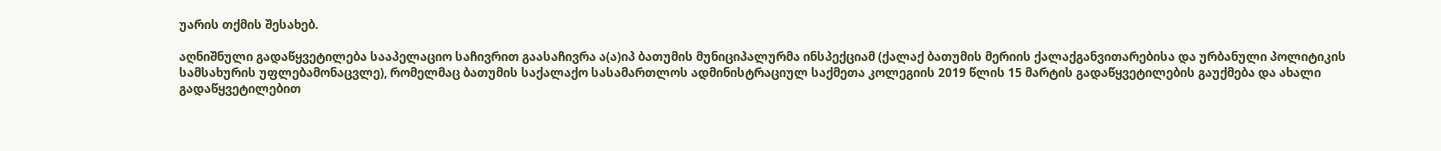უარის თქმის შესახებ.

აღნიშნული გადაწყვეტილება სააპელაციო საჩივრით გაასაჩივრა ა(ა)იპ ბათუმის მუნიციპალურმა ინსპექციამ (ქალაქ ბათუმის მერიის ქალაქგანვითარებისა და ურბანული პოლიტიკის სამსახურის უფლებამონაცვლე), რომელმაც ბათუმის საქალაქო სასამართლოს ადმინისტრაციულ საქმეთა კოლეგიის 2019 წლის 15 მარტის გადაწყვეტილების გაუქმება და ახალი გადაწყვეტილებით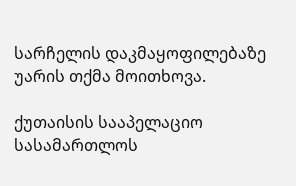სარჩელის დაკმაყოფილებაზე უარის თქმა მოითხოვა.

ქუთაისის სააპელაციო სასამართლოს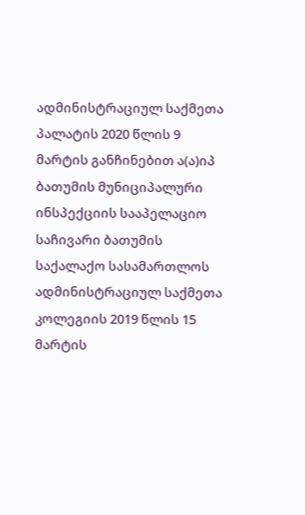ადმინისტრაციულ საქმეთა პალატის 2020 წლის 9 მარტის განჩინებით ა(ა)იპ ბათუმის მუნიციპალური ინსპექციის სააპელაციო საჩივარი ბათუმის საქალაქო სასამართლოს ადმინისტრაციულ საქმეთა კოლეგიის 2019 წლის 15 მარტის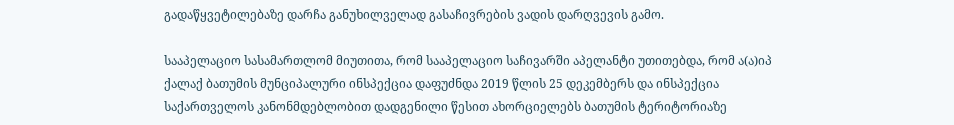გადაწყვეტილებაზე დარჩა განუხილველად გასაჩივრების ვადის დარღვევის გამო.

სააპელაციო სასამართლომ მიუთითა, რომ სააპელაციო საჩივარში აპელანტი უთითებდა, რომ ა(ა)იპ ქალაქ ბათუმის მუნციპალური ინსპექცია დაფუძნდა 2019 წლის 25 დეკემბერს და ინსპექცია საქართველოს კანონმდებლობით დადგენილი წესით ახორციელებს ბათუმის ტერიტორიაზე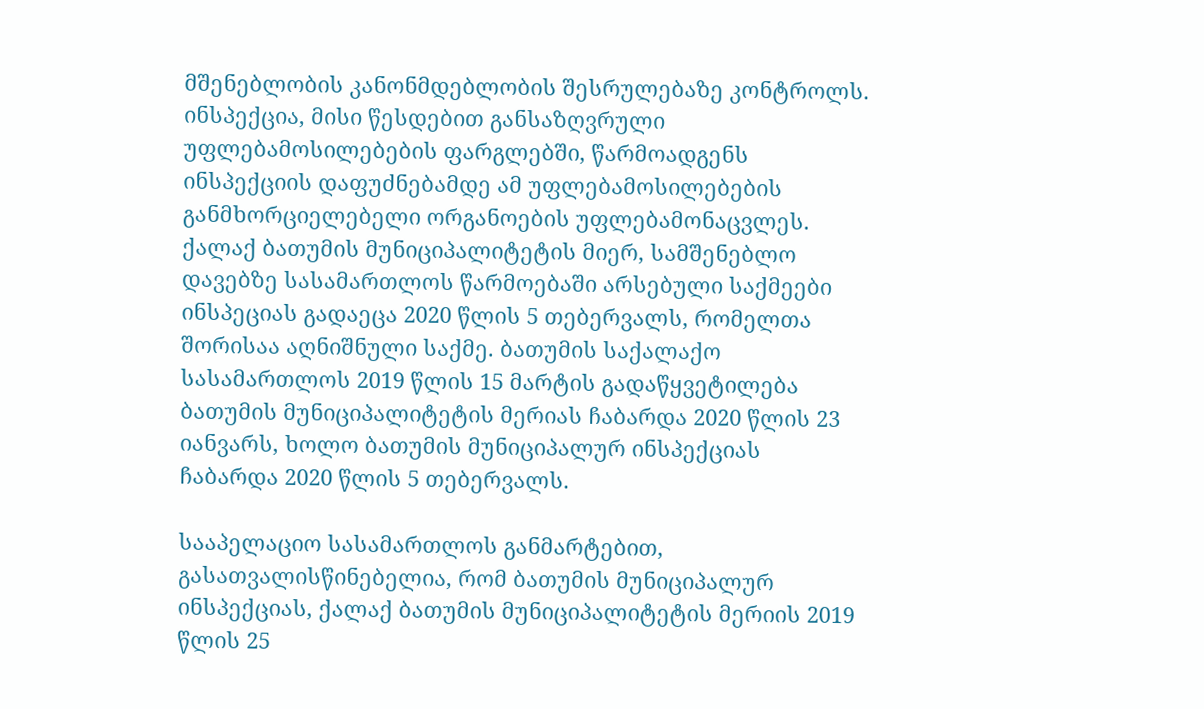მშენებლობის კანონმდებლობის შესრულებაზე კონტროლს. ინსპექცია, მისი წესდებით განსაზღვრული უფლებამოსილებების ფარგლებში, წარმოადგენს ინსპექციის დაფუძნებამდე ამ უფლებამოსილებების განმხორციელებელი ორგანოების უფლებამონაცვლეს. ქალაქ ბათუმის მუნიციპალიტეტის მიერ, სამშენებლო დავებზე სასამართლოს წარმოებაში არსებული საქმეები ინსპეციას გადაეცა 2020 წლის 5 თებერვალს, რომელთა შორისაა აღნიშნული საქმე. ბათუმის საქალაქო სასამართლოს 2019 წლის 15 მარტის გადაწყვეტილება ბათუმის მუნიციპალიტეტის მერიას ჩაბარდა 2020 წლის 23 იანვარს, ხოლო ბათუმის მუნიციპალურ ინსპექციას ჩაბარდა 2020 წლის 5 თებერვალს.

სააპელაციო სასამართლოს განმარტებით, გასათვალისწინებელია, რომ ბათუმის მუნიციპალურ ინსპექციას, ქალაქ ბათუმის მუნიციპალიტეტის მერიის 2019 წლის 25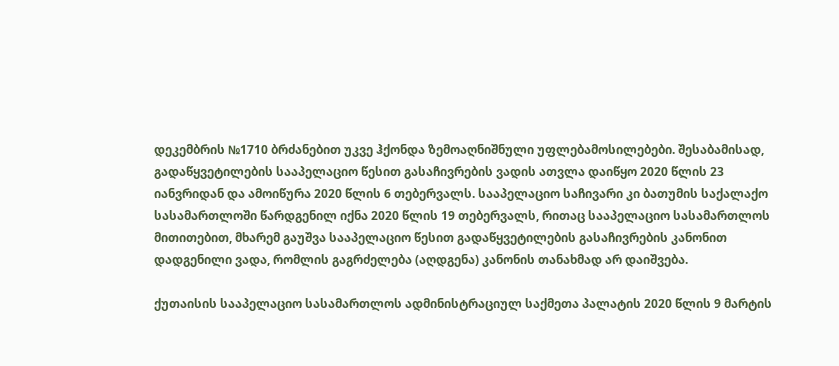დეკემბრის №1710 ბრძანებით უკვე ჰქონდა ზემოაღნიშნული უფლებამოსილებები. შესაბამისად, გადაწყვეტილების სააპელაციო წესით გასაჩივრების ვადის ათვლა დაიწყო 2020 წლის 23 იანვრიდან და ამოიწურა 2020 წლის 6 თებერვალს. სააპელაციო საჩივარი კი ბათუმის საქალაქო სასამართლოში წარდგენილ იქნა 2020 წლის 19 თებერვალს, რითაც სააპელაციო სასამართლოს მითითებით, მხარემ გაუშვა სააპელაციო წესით გადაწყვეტილების გასაჩივრების კანონით დადგენილი ვადა, რომლის გაგრძელება (აღდგენა) კანონის თანახმად არ დაიშვება.

ქუთაისის სააპელაციო სასამართლოს ადმინისტრაციულ საქმეთა პალატის 2020 წლის 9 მარტის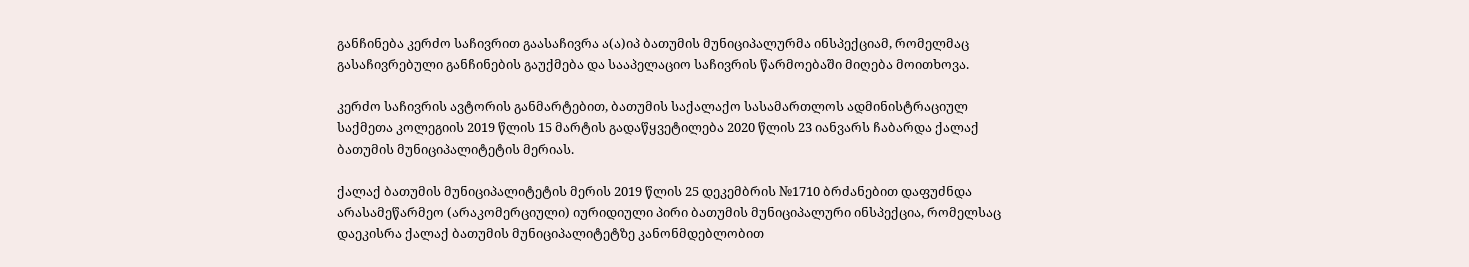განჩინება კერძო საჩივრით გაასაჩივრა ა(ა)იპ ბათუმის მუნიციპალურმა ინსპექციამ, რომელმაც გასაჩივრებული განჩინების გაუქმება და სააპელაციო საჩივრის წარმოებაში მიღება მოითხოვა.

კერძო საჩივრის ავტორის განმარტებით, ბათუმის საქალაქო სასამართლოს ადმინისტრაციულ საქმეთა კოლეგიის 2019 წლის 15 მარტის გადაწყვეტილება 2020 წლის 23 იანვარს ჩაბარდა ქალაქ ბათუმის მუნიციპალიტეტის მერიას.

ქალაქ ბათუმის მუნიციპალიტეტის მერის 2019 წლის 25 დეკემბრის №1710 ბრძანებით დაფუძნდა არასამეწარმეო (არაკომერციული) იურიდიული პირი ბათუმის მუნიციპალური ინსპექცია, რომელსაც დაეკისრა ქალაქ ბათუმის მუნიციპალიტეტზე კანონმდებლობით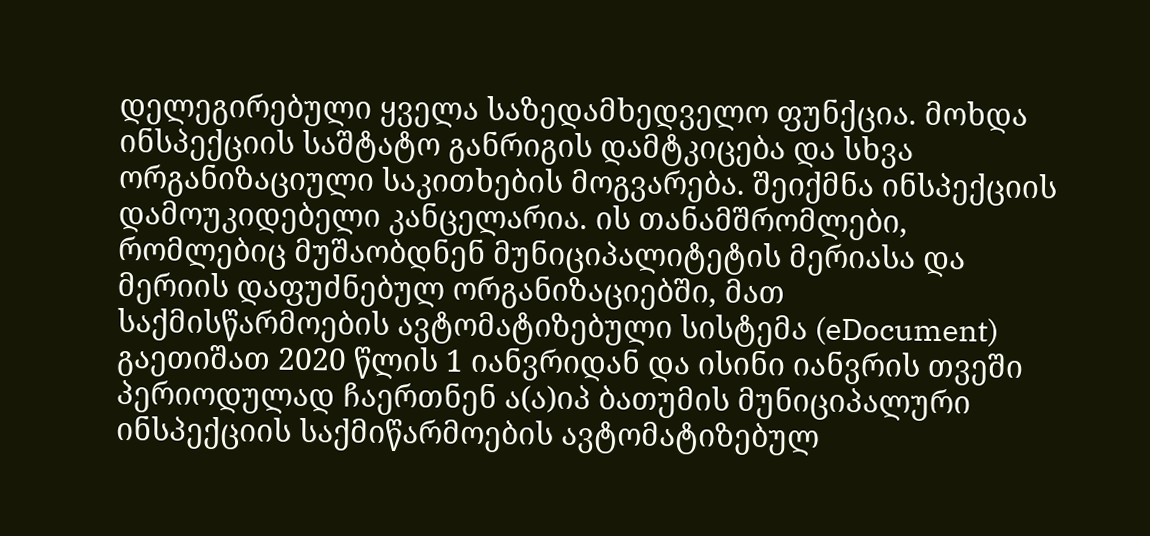დელეგირებული ყველა საზედამხედველო ფუნქცია. მოხდა ინსპექციის საშტატო განრიგის დამტკიცება და სხვა ორგანიზაციული საკითხების მოგვარება. შეიქმნა ინსპექციის დამოუკიდებელი კანცელარია. ის თანამშრომლები, რომლებიც მუშაობდნენ მუნიციპალიტეტის მერიასა და მერიის დაფუძნებულ ორგანიზაციებში, მათ საქმისწარმოების ავტომატიზებული სისტემა (eDocument) გაეთიშათ 2020 წლის 1 იანვრიდან და ისინი იანვრის თვეში პერიოდულად ჩაერთნენ ა(ა)იპ ბათუმის მუნიციპალური ინსპექციის საქმიწარმოების ავტომატიზებულ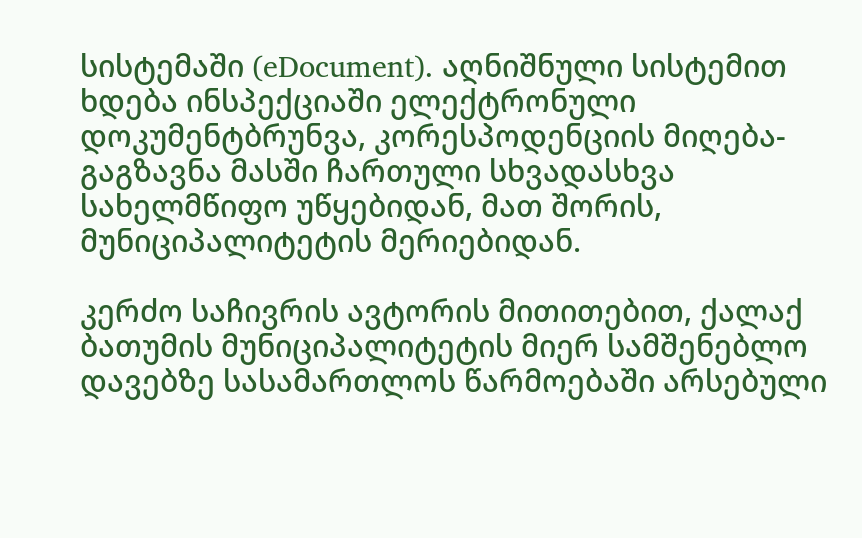სისტემაში (eDocument). აღნიშნული სისტემით ხდება ინსპექციაში ელექტრონული დოკუმენტბრუნვა, კორესპოდენციის მიღება-გაგზავნა მასში ჩართული სხვადასხვა სახელმწიფო უწყებიდან, მათ შორის, მუნიციპალიტეტის მერიებიდან.

კერძო საჩივრის ავტორის მითითებით, ქალაქ ბათუმის მუნიციპალიტეტის მიერ სამშენებლო დავებზე სასამართლოს წარმოებაში არსებული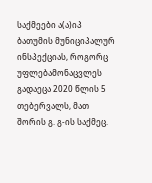საქმეები ა(ა)იპ ბათუმის მუნიციპალურ ინსპექციას, როგორც უფლებამონაცვლეს გადაეცა 2020 წლის 5 თებერვალს, მათ შორის გ. გ-ის საქმეც.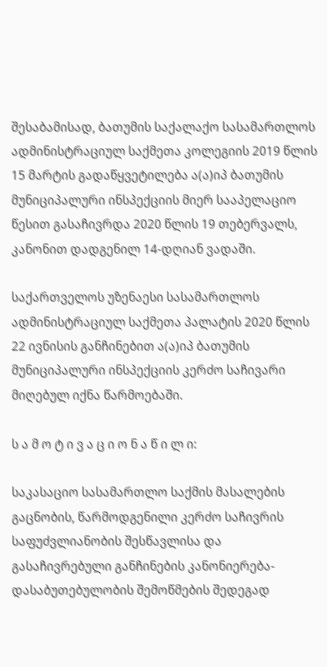შესაბამისად, ბათუმის საქალაქო სასამართლოს ადმინისტრაციულ საქმეთა კოლეგიის 2019 წლის 15 მარტის გადაწყვეტილება ა(ა)იპ ბათუმის მუნიციპალური ინსპექციის მიერ სააპელაციო წესით გასაჩივრდა 2020 წლის 19 თებერვალს, კანონით დადგენილ 14-დღიან ვადაში.

საქართველოს უზენაესი სასამართლოს ადმინისტრაციულ საქმეთა პალატის 2020 წლის 22 ივნისის განჩინებით ა(ა)იპ ბათუმის მუნიციპალური ინსპექციის კერძო საჩივარი მიღებულ იქნა წარმოებაში.

ს ა მ ო ტ ი ვ ა ც ი ო ნ ა წ ი ლ ი:

საკასაციო სასამართლო საქმის მასალების გაცნობის, წარმოდგენილი კერძო საჩივრის საფუძვლიანობის შესწავლისა და გასაჩივრებული განჩინების კანონიერება-დასაბუთებულობის შემოწმების შედეგად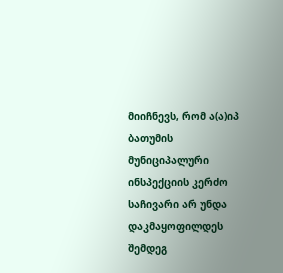მიიჩნევს, რომ ა(ა)იპ ბათუმის მუნიციპალური ინსპექციის კერძო საჩივარი არ უნდა დაკმაყოფილდეს შემდეგ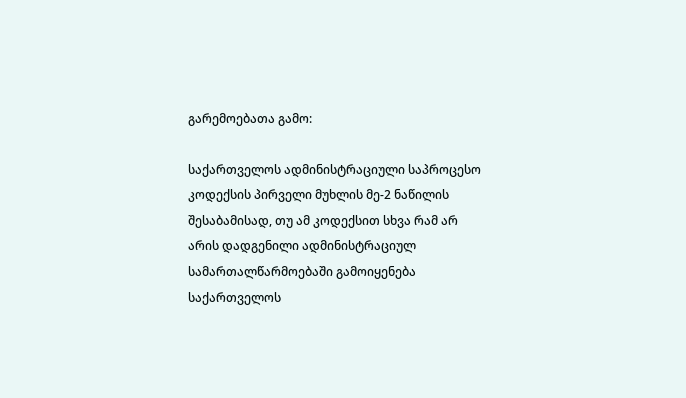გარემოებათა გამო:

საქართველოს ადმინისტრაციული საპროცესო კოდექსის პირველი მუხლის მე-2 ნაწილის შესაბამისად, თუ ამ კოდექსით სხვა რამ არ არის დადგენილი ადმინისტრაციულ სამართალწარმოებაში გამოიყენება საქართველოს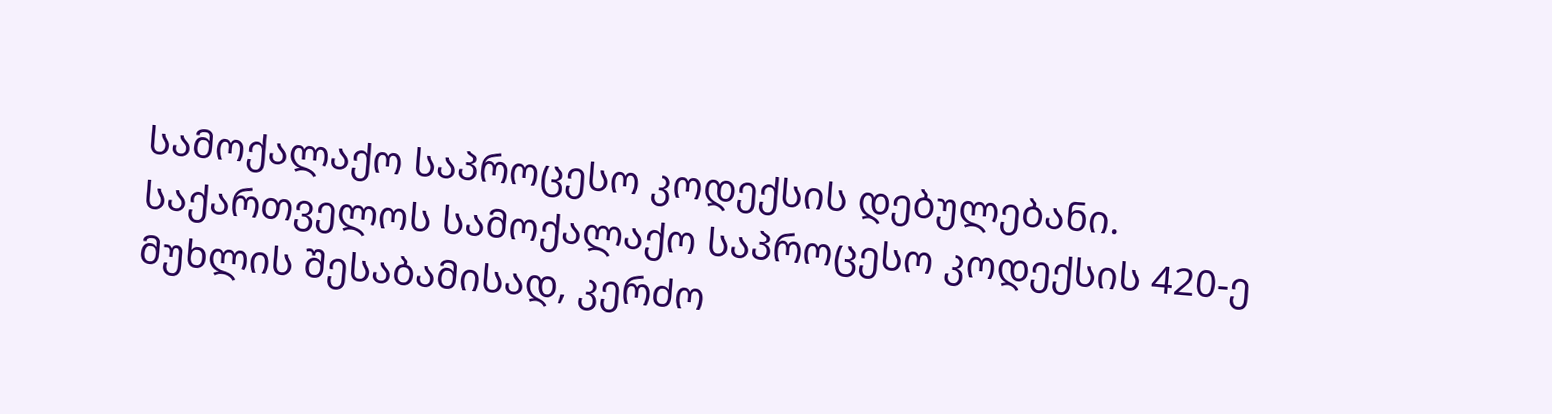სამოქალაქო საპროცესო კოდექსის დებულებანი. საქართველოს სამოქალაქო საპროცესო კოდექსის 420-ე მუხლის შესაბამისად, კერძო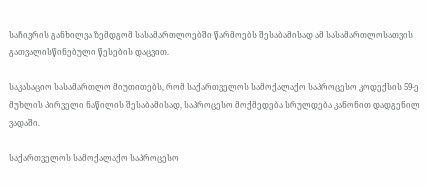საჩივრის განხილვა ზემდგომ სასამართლოებში წარმოებს შესაბამისად ამ სასამართლოსათვის გათვალისწინებული წესების დაცვით.

საკასაციო სასამართლო მიუთითებს, რომ საქართველოს სამოქალაქო საპროცესო კოდექსის 59-ე მუხლის პირველი ნაწილის შესაბამისად, საპროცესო მოქმედება სრულდება კანონით დადგენილ ვადაში.

საქართველოს სამოქალაქო საპროცესო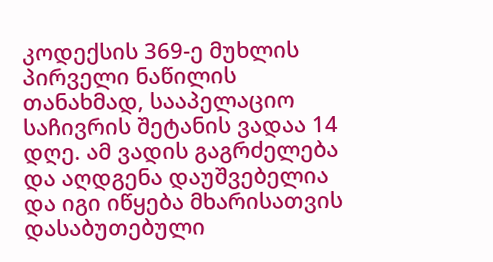კოდექსის 369-ე მუხლის პირველი ნაწილის თანახმად, სააპელაციო საჩივრის შეტანის ვადაა 14 დღე. ამ ვადის გაგრძელება და აღდგენა დაუშვებელია და იგი იწყება მხარისათვის დასაბუთებული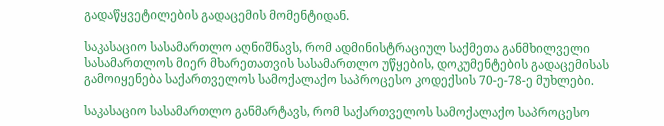გადაწყვეტილების გადაცემის მომენტიდან.

საკასაციო სასამართლო აღნიშნავს, რომ ადმინისტრაციულ საქმეთა განმხილველი სასამართლოს მიერ მხარეთათვის სასამართლო უწყების, დოკუმენტების გადაცემისას გამოიყენება საქართველოს სამოქალაქო საპროცესო კოდექსის 70-ე-78-ე მუხლები.

საკასაციო სასამართლო განმარტავს, რომ საქართველოს სამოქალაქო საპროცესო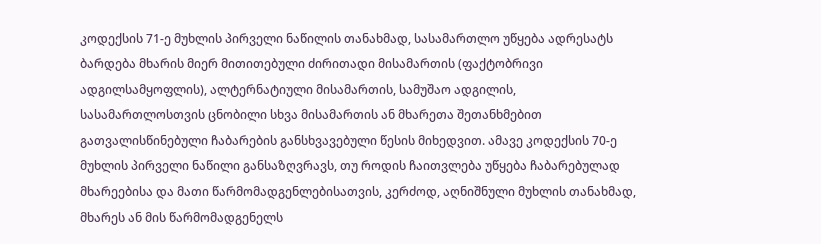კოდექსის 71-ე მუხლის პირველი ნაწილის თანახმად, სასამართლო უწყება ადრესატს ბარდება მხარის მიერ მითითებული ძირითადი მისამართის (ფაქტობრივი ადგილსამყოფლის), ალტერნატიული მისამართის, სამუშაო ადგილის, სასამართლოსთვის ცნობილი სხვა მისამართის ან მხარეთა შეთანხმებით გათვალისწინებული ჩაბარების განსხვავებული წესის მიხედვით. ამავე კოდექსის 70-ე მუხლის პირველი ნაწილი განსაზღვრავს, თუ როდის ჩაითვლება უწყება ჩაბარებულად მხარეებისა და მათი წარმომადგენლებისათვის, კერძოდ, აღნიშნული მუხლის თანახმად, მხარეს ან მის წარმომადგენელს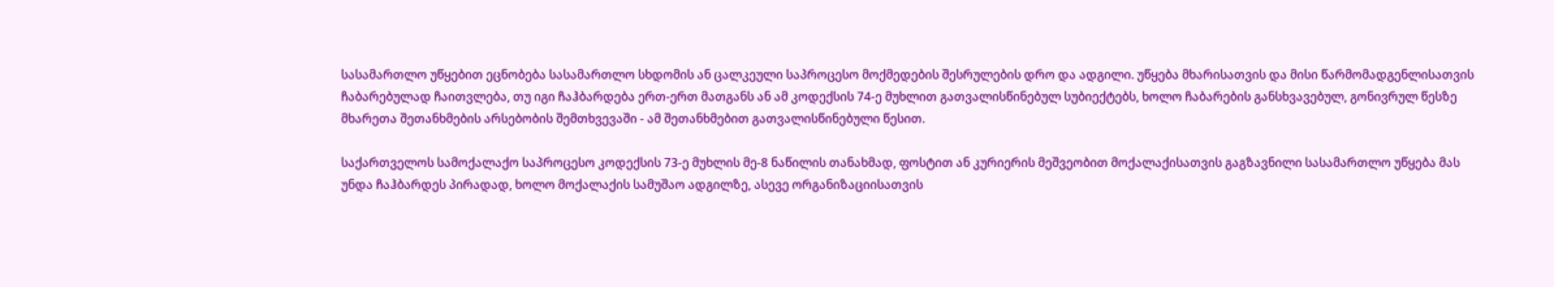სასამართლო უწყებით ეცნობება სასამართლო სხდომის ან ცალკეული საპროცესო მოქმედების შესრულების დრო და ადგილი. უწყება მხარისათვის და მისი წარმომადგენლისათვის ჩაბარებულად ჩაითვლება, თუ იგი ჩაჰბარდება ერთ-ერთ მათგანს ან ამ კოდექსის 74-ე მუხლით გათვალისწინებულ სუბიექტებს, ხოლო ჩაბარების განსხვავებულ, გონივრულ წესზე მხარეთა შეთანხმების არსებობის შემთხვევაში - ამ შეთანხმებით გათვალისწინებული წესით.

საქართველოს სამოქალაქო საპროცესო კოდექსის 73-ე მუხლის მე-8 ნაწილის თანახმად, ფოსტით ან კურიერის მეშვეობით მოქალაქისათვის გაგზავნილი სასამართლო უწყება მას უნდა ჩაჰბარდეს პირადად, ხოლო მოქალაქის სამუშაო ადგილზე, ასევე ორგანიზაციისათვის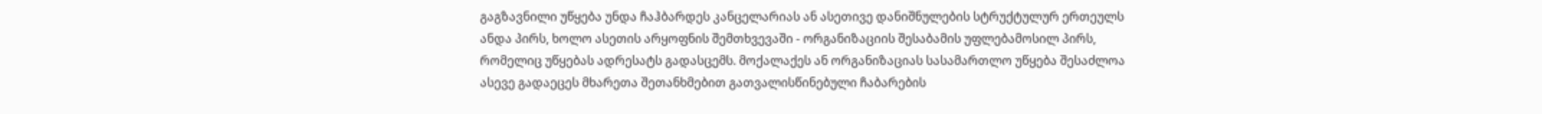გაგზავნილი უწყება უნდა ჩაჰბარდეს კანცელარიას ან ასეთივე დანიშნულების სტრუქტულურ ერთეულს ანდა პირს, ხოლო ასეთის არყოფნის შემთხვევაში - ორგანიზაციის შესაბამის უფლებამოსილ პირს, რომელიც უწყებას ადრესატს გადასცემს. მოქალაქეს ან ორგანიზაციას სასამართლო უწყება შესაძლოა ასევე გადაეცეს მხარეთა შეთანხმებით გათვალისწინებული ჩაბარების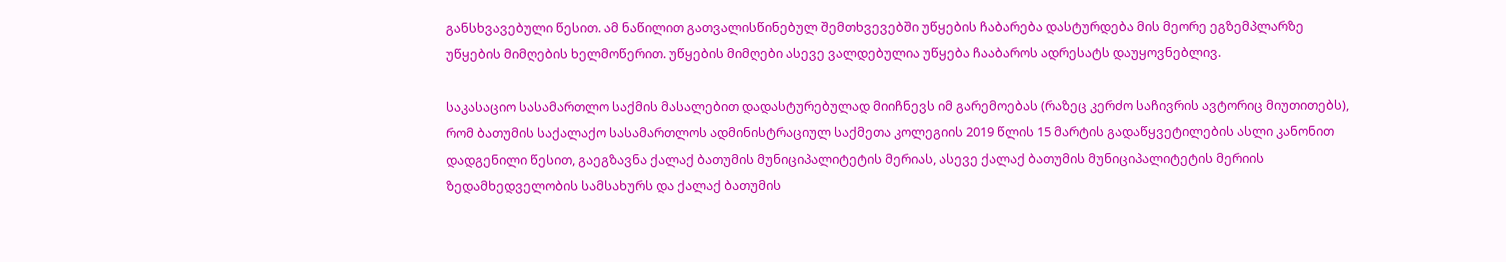განსხვავებული წესით. ამ ნაწილით გათვალისწინებულ შემთხვევებში უწყების ჩაბარება დასტურდება მის მეორე ეგზემპლარზე უწყების მიმღების ხელმოწერით. უწყების მიმღები ასევე ვალდებულია უწყება ჩააბაროს ადრესატს დაუყოვნებლივ.

საკასაციო სასამართლო საქმის მასალებით დადასტურებულად მიიჩნევს იმ გარემოებას (რაზეც კერძო საჩივრის ავტორიც მიუთითებს), რომ ბათუმის საქალაქო სასამართლოს ადმინისტრაციულ საქმეთა კოლეგიის 2019 წლის 15 მარტის გადაწყვეტილების ასლი კანონით დადგენილი წესით, გაეგზავნა ქალაქ ბათუმის მუნიციპალიტეტის მერიას, ასევე ქალაქ ბათუმის მუნიციპალიტეტის მერიის ზედამხედველობის სამსახურს და ქალაქ ბათუმის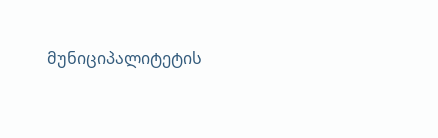მუნიციპალიტეტის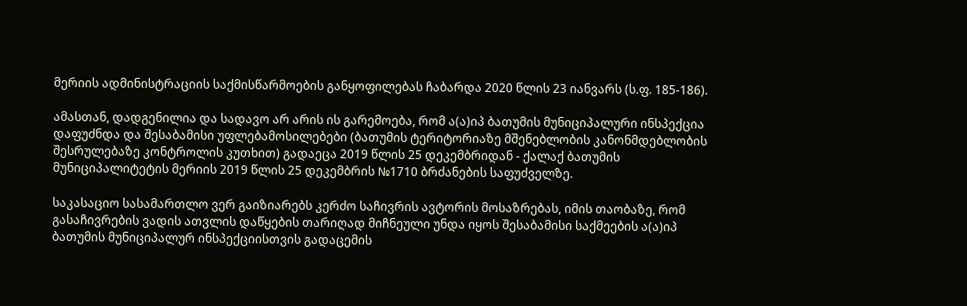მერიის ადმინისტრაციის საქმისწარმოების განყოფილებას ჩაბარდა 2020 წლის 23 იანვარს (ს.ფ. 185-186).

ამასთან, დადგენილია და სადავო არ არის ის გარემოება, რომ ა(ა)იპ ბათუმის მუნიციპალური ინსპექცია დაფუძნდა და შესაბამისი უფლებამოსილებები (ბათუმის ტერიტორიაზე მშენებლობის კანონმდებლობის შესრულებაზე კონტროლის კუთხით) გადაეცა 2019 წლის 25 დეკემბრიდან - ქალაქ ბათუმის მუნიციპალიტეტის მერიის 2019 წლის 25 დეკემბრის №1710 ბრძანების საფუძველზე.

საკასაციო სასამართლო ვერ გაიზიარებს კერძო საჩივრის ავტორის მოსაზრებას, იმის თაობაზე, რომ გასაჩივრების ვადის ათვლის დაწყების თარიღად მიჩნეული უნდა იყოს შესაბამისი საქმეების ა(ა)იპ ბათუმის მუნიციპალურ ინსპექციისთვის გადაცემის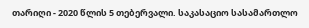თარიღი - 2020 წლის 5 თებერვალი. საკასაციო სასამართლო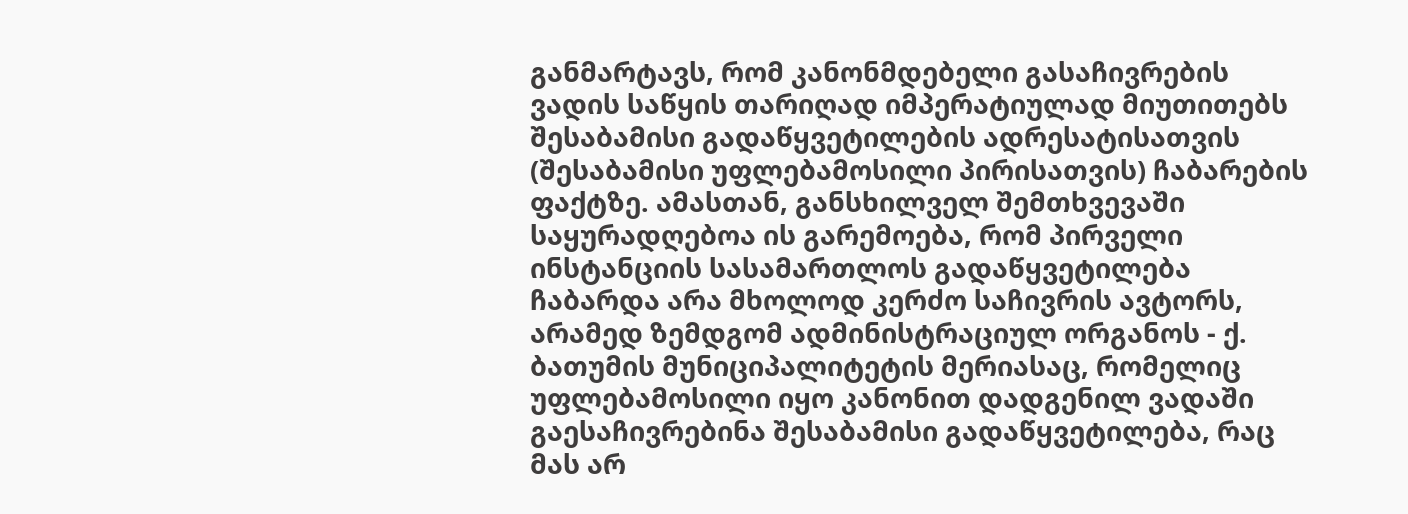განმარტავს, რომ კანონმდებელი გასაჩივრების ვადის საწყის თარიღად იმპერატიულად მიუთითებს შესაბამისი გადაწყვეტილების ადრესატისათვის (შესაბამისი უფლებამოსილი პირისათვის) ჩაბარების ფაქტზე. ამასთან, განსხილველ შემთხვევაში საყურადღებოა ის გარემოება, რომ პირველი ინსტანციის სასამართლოს გადაწყვეტილება ჩაბარდა არა მხოლოდ კერძო საჩივრის ავტორს, არამედ ზემდგომ ადმინისტრაციულ ორგანოს - ქ. ბათუმის მუნიციპალიტეტის მერიასაც, რომელიც უფლებამოსილი იყო კანონით დადგენილ ვადაში გაესაჩივრებინა შესაბამისი გადაწყვეტილება, რაც მას არ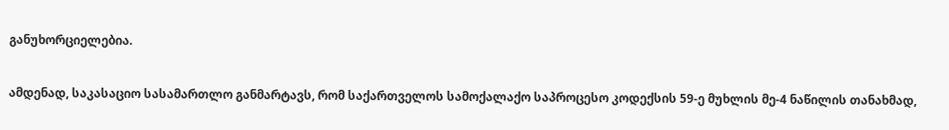განუხორციელებია.

ამდენად, საკასაციო სასამართლო განმარტავს, რომ საქართველოს სამოქალაქო საპროცესო კოდექსის 59-ე მუხლის მე-4 ნაწილის თანახმად,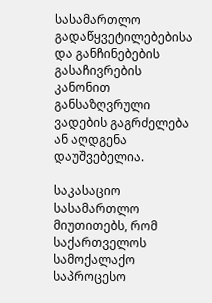სასამართლო გადაწყვეტილებებისა და განჩინებების გასაჩივრების კანონით განსაზღვრული ვადების გაგრძელება ან აღდგენა დაუშვებელია.

საკასაციო სასამართლო მიუთითებს, რომ საქართველოს სამოქალაქო საპროცესო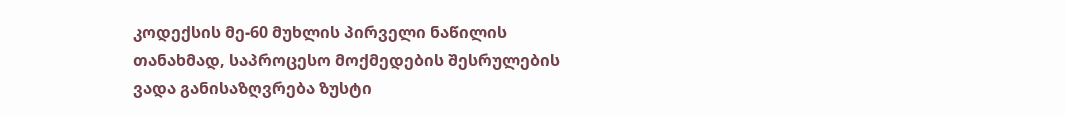კოდექსის მე-60 მუხლის პირველი ნაწილის თანახმად, საპროცესო მოქმედების შესრულების ვადა განისაზღვრება ზუსტი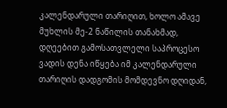კალენდარული თარიღით, ხოლო ამავე მუხლის მე-2 ნაწილის თანახმად, დღეებით გამოსათვლელი საპროცესო ვადის დენა იწყება იმ კალენდარული თარიღის დადგომის მომდევნო დღიდან,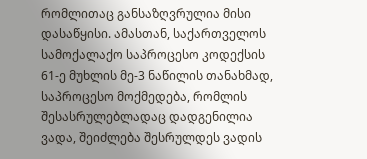რომლითაც განსაზღვრულია მისი დასაწყისი. ამასთან, საქართველოს სამოქალაქო საპროცესო კოდექსის 61-ე მუხლის მე-3 ნაწილის თანახმად, საპროცესო მოქმედება, რომლის შესასრულებლადაც დადგენილია ვადა, შეიძლება შესრულდეს ვადის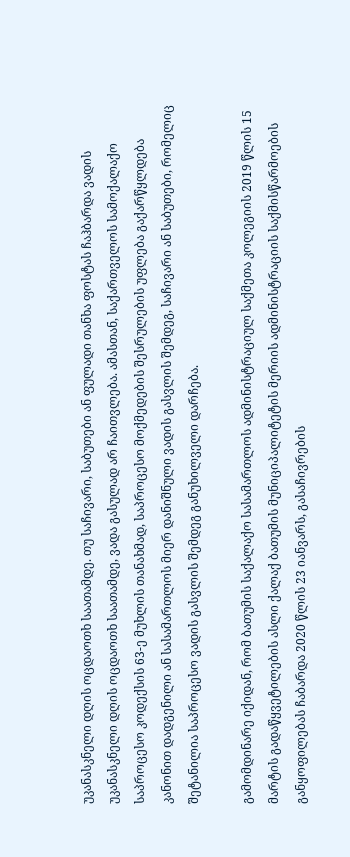უკანასკნელი დღის ოცდაოთხ საათამდე. თუ საჩივარი, საბუთები ან ფულადი თანხა ფოსტას ჩაჰბარდა ვადის უკანასკნელი დღის ოცდაოთხ საათამდე, ვადა გასულად არ ჩაითვლება. ამასთან, საქართველოს სამოქალაქო საპროცესო კოდექსის 63-ე მუხლის თანახმად, საპროცესო მოქმედების შესრულების უფლება გაქარწყლდება კანონით დადგენილი ან სასამართლოს მიერ დანიშნული ვადის გასვლის შემდეგ, საჩივარი ან საბუთები, რომელიც შეტანილია საპროცესო ვადის გასვლის შემდეგ განუხილველი დარჩება.

გამომდინარე იქიდან, რომ ბათუმის საქალაქო სასამართლოს ადმინისტრაციულ საქმეთა კოლეგიის 2019 წლის 15 მარტის გადაწყვეტილების ასლი ქალაქ ბათუმის მუნიციპალიტეტის მერიის ადმინისტრაციის საქმისწარმოების განყოფილებას ჩაბარდა 2020 წლის 23 იანვარს, გასაჩივრების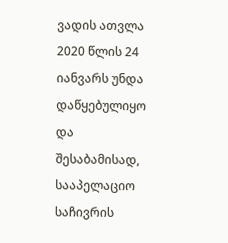ვადის ათვლა 2020 წლის 24 იანვარს უნდა დაწყებულიყო და შესაბამისად, სააპელაციო საჩივრის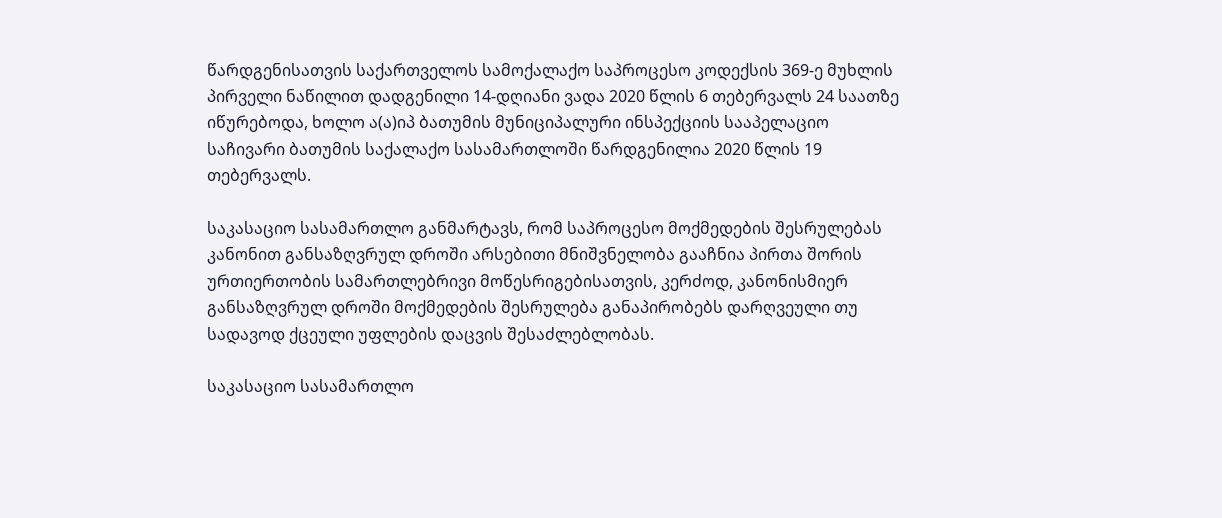წარდგენისათვის საქართველოს სამოქალაქო საპროცესო კოდექსის 369-ე მუხლის პირველი ნაწილით დადგენილი 14-დღიანი ვადა 2020 წლის 6 თებერვალს 24 საათზე იწურებოდა, ხოლო ა(ა)იპ ბათუმის მუნიციპალური ინსპექციის სააპელაციო საჩივარი ბათუმის საქალაქო სასამართლოში წარდგენილია 2020 წლის 19 თებერვალს.

საკასაციო სასამართლო განმარტავს, რომ საპროცესო მოქმედების შესრულებას კანონით განსაზღვრულ დროში არსებითი მნიშვნელობა გააჩნია პირთა შორის ურთიერთობის სამართლებრივი მოწესრიგებისათვის, კერძოდ, კანონისმიერ განსაზღვრულ დროში მოქმედების შესრულება განაპირობებს დარღვეული თუ სადავოდ ქცეული უფლების დაცვის შესაძლებლობას.

საკასაციო სასამართლო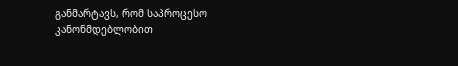განმარტავს, რომ საპროცესო კანონმდებლობით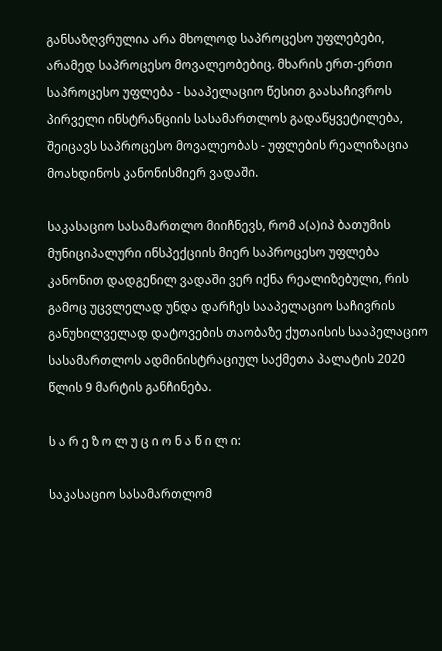განსაზღვრულია არა მხოლოდ საპროცესო უფლებები, არამედ საპროცესო მოვალეობებიც. მხარის ერთ-ერთი საპროცესო უფლება - სააპელაციო წესით გაასაჩივროს პირველი ინსტრანციის სასამართლოს გადაწყვეტილება, შეიცავს საპროცესო მოვალეობას - უფლების რეალიზაცია მოახდინოს კანონისმიერ ვადაში.

საკასაციო სასამართლო მიიჩნევს, რომ ა(ა)იპ ბათუმის მუნიციპალური ინსპექციის მიერ საპროცესო უფლება კანონით დადგენილ ვადაში ვერ იქნა რეალიზებული, რის გამოც უცვლელად უნდა დარჩეს სააპელაციო საჩივრის განუხილველად დატოვების თაობაზე ქუთაისის სააპელაციო სასამართლოს ადმინისტრაციულ საქმეთა პალატის 2020 წლის 9 მარტის განჩინება.

ს ა რ ე ზ ო ლ უ ც ი ო ნ ა წ ი ლ ი:

საკასაციო სასამართლომ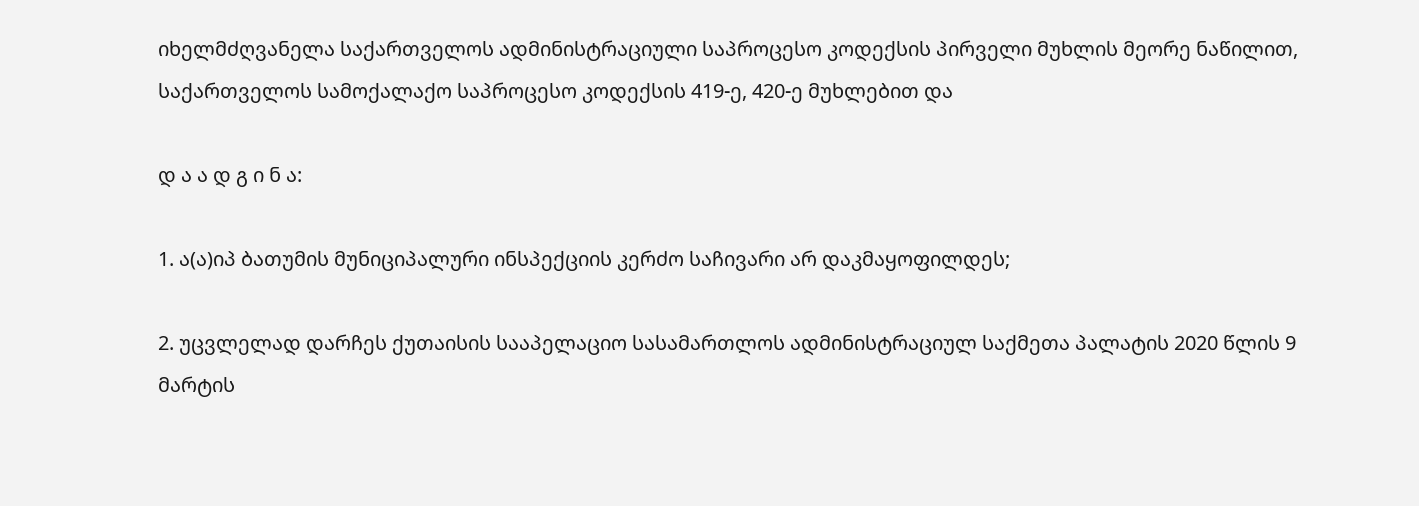იხელმძღვანელა საქართველოს ადმინისტრაციული საპროცესო კოდექსის პირველი მუხლის მეორე ნაწილით, საქართველოს სამოქალაქო საპროცესო კოდექსის 419-ე, 420-ე მუხლებით და

დ ა ა დ გ ი ნ ა:

1. ა(ა)იპ ბათუმის მუნიციპალური ინსპექციის კერძო საჩივარი არ დაკმაყოფილდეს;

2. უცვლელად დარჩეს ქუთაისის სააპელაციო სასამართლოს ადმინისტრაციულ საქმეთა პალატის 2020 წლის 9 მარტის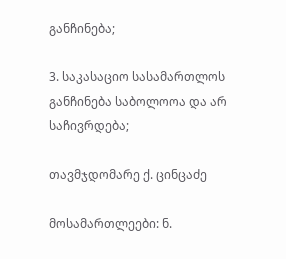განჩინება;

3. საკასაციო სასამართლოს განჩინება საბოლოოა და არ საჩივრდება;

თავმჯდომარე ქ. ცინცაძე

მოსამართლეები: ნ.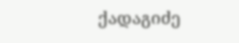ქადაგიძე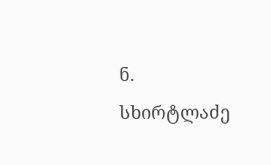ნ. სხირტლაძე